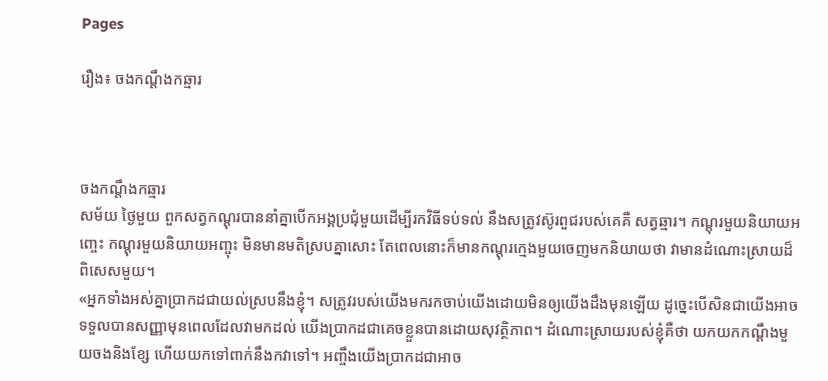Pages

រឿង៖ ចងកណ្តឹងកឆ្មារ



ចងកណ្តឹងកឆ្មារ
សម័យ ថ្ងៃមួយ ពួកសត្វកណ្តុរបាននាំគ្នាបើកអង្គប្រជុំមួយដើម្បីរកវិធីទប់ទល់ នឹងសត្រូវស៊ូរពួជរបស់គេគឺ សត្វឆ្មារ។ កណ្តុរមួយនិយាយអញ្ចេះ កណ្តុរមួយនិយាយអញ្ចុះ មិនមានមតិស្របគ្នាសោះ តែពេលនោះក៏មានកណ្តុរក្មេងមួយចេញមកនិយាយថា វាមានដំណោះស្រាយដ៏ពិសេសមួយ។
«អ្នកទាំងអស់គ្នាប្រាកដជាយល់ស្របនឹងខ្ញុំ។ សត្រូវរបស់យើងមករកចាប់យើងដោយមិនឲ្យយើងដឹងមុនឡើយ ដូច្នេះបើសិនជាយើងអាចទទួលបានសញ្ញាមុនពេលដែលវាមកដល់ យើងប្រាកដជាគេចខ្លួនបានដោយសុវត្ថិភាព។ ដំណោះស្រាយរបស់ខ្ញុំគឺថា យកយកកណ្តឹងមួយចងនិងខ្សែ ហើយយកទៅពាក់នឹងកវាទៅ។ អញ្ចឹងយើងប្រាកដជាអាច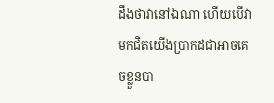ដឹងថាវានៅឯណា ហើយបើវាមកជិតយើងប្រាកដជាអាចគេចខ្លួនបា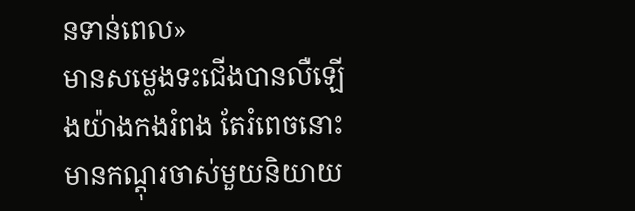នទាន់ពេល»
មានសម្លេងទះជើងបានលឺឡើងយ៉ាងកងរំពង តែរំពេចនោះមានកណ្តុរចាស់មួយនិយាយ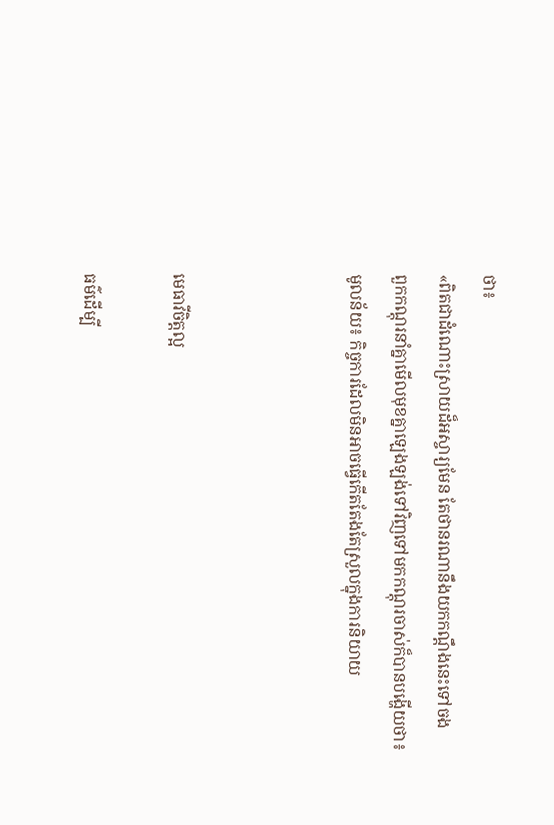ថា៖
«ពិតជាដំណោះស្រាយដ៏អស្ចារ្យមែន តែថានរណានឹងយកកណ្តឹងនេះទៅចង
ពួកកណ្តុរនាំគ្នាមើលមុខគ្នាឡេងឡង់ទៅវិញទៅមកកណ្តុរចាស់ក៏បានបង្ហើយថា៖
មូលន័យ៖ កិច្ចការដែលមិនអាចធ្វើកើតតែងតែស្រួលក្នុងការនិយាយ



មេធាវីចិត្តល្អ

ធម៌ដើម្បី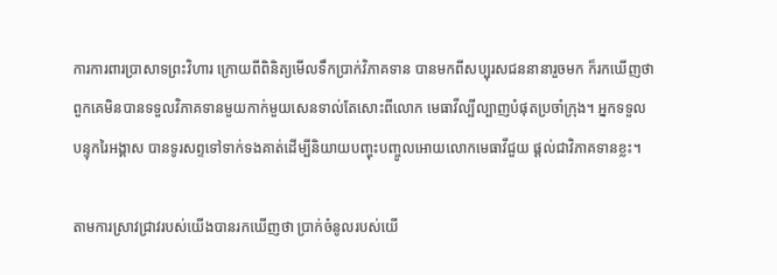ការការពារប្រាសាទព្រះវិហារ ក្រោយពីពិនិត្យមើលទឹកប្រាក់វិភាគទាន បានមកពីសប្បុរសជននានារួចមក ក៏រកឃើញថា ពួកគេមិនបានទទួលវិភាគទានមួយកាក់មួយសេនទាល់តែសោះពីលោក មេធាវីល្បីល្បាញបំផុតប្រចាំក្រុង។ អ្នកទទួលបន្ទុករៃអង្គាស បានទូរសព្ទទៅទាក់ទងគាត់ដើម្បីនិយាយបញ្ចុះបញ្ចូលអោយលោកមេធាវីជួយ ផ្តល់ជាវិភាគទានខ្លះ។

តាមការស្រាវជ្រាវរបស់យើងបានរកឃើញថា ប្រាក់ចំនូលរបស់យើ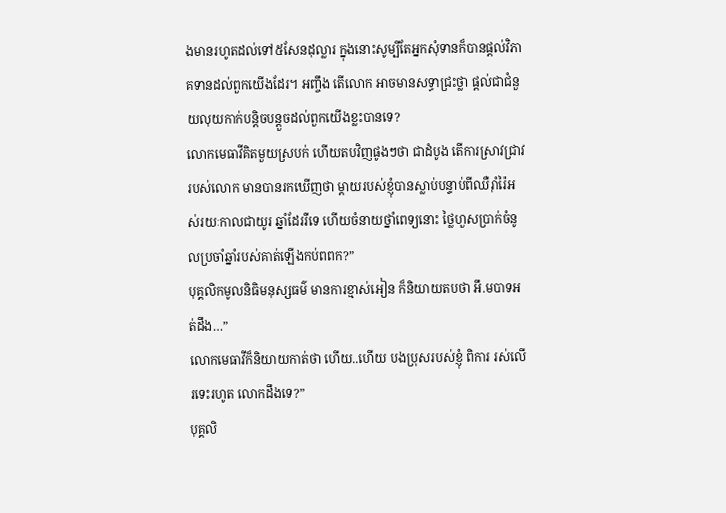ងមានរហូតដល់ទៅ៥សែនដុល្លារ ក្នុងនោះសូម្បីតែអ្នកសុំទានក៏បានផ្តល់វិភាគទានដល់ពួកយើងដែរ។ អញ្ចឹង តើលោក អាចមានសទ្ធាជ្រះថ្លា ផ្តល់ជាជំនួយលុយកាក់បន្តិចបន្តួចដល់ពួកយើងខ្លះបានទេ?
លោកមេធាវីគិតមួយស្របក់ ហើយតបវិញផូងៗថា ជាដំបូង តើការស្រាវជ្រាវរបស់លោក មានបានរកឃើញថា ម្តាយរបស់ខ្ញុំបានស្លាប់បន្ទាប់ពីឈឺរ៉ាំរ៉ៃអស់រយៈកាលជាយូរ ឆ្នាំដែររឺទេ ហើយចំនាយថ្នាំពេទ្យនោះ ថ្លៃហួសប្រាក់ចំនូលប្រចាំឆ្នាំរបស់គាត់ឡើងកប់ពពក?”
បុគ្គលិកមូលនិធិមនុស្សធម៌ មានការខ្មាស់អៀន ក៏និយាយតបថា អឹ.មបាទអត់ដឹង…”
លោកមេធាវីក៏និយាយកាត់ថា ហើយ..ហើយ បងប្រុសរបស់ខ្ញុំ ពិការ រស់លើរទេះរហូត លោកដឹងទេ?”
បុគ្គលិ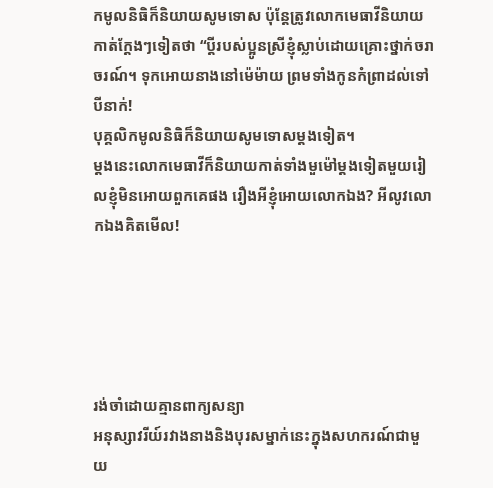កមូលនិធិក៏និយាយសូមទោស ប៉ុន្តែត្រូវលោកមេធាវីនិយាយកាត់ក្តែងៗទៀតថា “ប្តីរបស់ប្អូនស្រីខ្ញុំស្លាប់ដោយគ្រោះថ្នាក់ចរាចរណ៍។ ទុកអោយនាងនៅម៉េម៉ាយ ព្រមទាំងកូនកំព្រាដល់ទៅបីនាក់!
បុគ្គលិកមូលនិធិក៏និយាយសូមទោសម្តងទៀត។
ម្តងនេះលោកមេធាវីក៏និយាយកាត់ទាំងមួម៉ៅម្តងទៀតមួយរៀលខ្ញុំមិនអោយពួកគេផង រឿងអីខ្ញុំអោយលោកឯង? អីលូវលោកឯងគិតមើល!





រង់ចាំដោយគ្មានពាក្យសន្យា
អនុស្សាវរីយ៍រវាងនាងនិងបុរសម្នាក់នេះក្នុងសហករណ៍ជាមួយ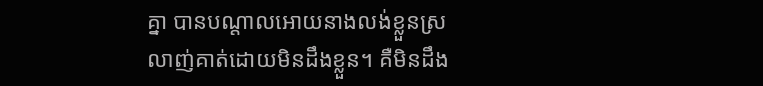គ្នា បានបណ្ដាលអោយនាងលង់ខ្លួនស្រលាញ់គាត់ដោយមិនដឹងខ្លួន។ គឺមិនដឹង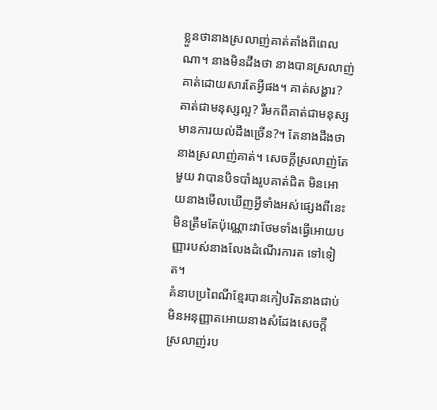ខ្លួនថានាងស្រលាញ់គាត់តាំងពីពេលណា។ នាងមិនដឹងថា នាងបានស្រលាញ់គាត់ដោយសារតែអ្វីផង។ គាត់សង្ហារ? គាត់ជាមនុស្សល្អ? រឺមកពីគាត់ជាមនុស្សមានការយល់ដឹងច្រើន?។ តែនាងដឹងថា នាងស្រលាញ់គាត់។ សេចក្ដីស្រលាញ់តែមួយ វាបានបិទបាំងរូបគាត់ជិត មិនអោយនាងមើលឃើញអ្វីទាំងអស់ផ្សេងពីនេះមិនត្រឹមតែប៉ុណ្ណោះវាថែមទាំងធ្វើអោយបញ្ញារបស់នាងលែងដំណើរការត ទៅទៀត។
គំនាបប្រពៃណីខ្មែរបានកៀបរិតនាងជាប់ មិនអនុញ្ញាតអោយនាងសំដែងសេចក្តីស្រលាញ់រប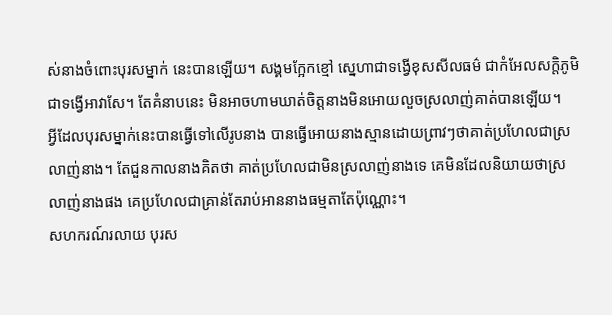ស់នាងចំពោះបុរសម្នាក់ នេះបានឡើយ។ សង្គមក្អែកខ្មៅ ស្នេហាជាទង្វើខុសសីលធម៌ ជាកំអែលសក្តិភូមិ ជាទង្វើអាវាសែ។ តែគំនាបនេះ មិនអាចហាមឃាត់ចិត្តនាងមិនអោយលួចស្រលាញ់គាត់បានឡើយ។
អ្វីដែលបុរសម្នាក់នេះបានធ្វើទៅលើរូបនាង បានធ្វើអោយនាងស្មានដោយព្រាវៗថាគាត់ប្រហែលជាស្រលាញ់នាង។ តែជួនកាលនាងគិតថា គាត់ប្រហែលជាមិនស្រលាញ់នាងទេ គេមិនដែលនិយាយថាស្រលាញ់នាងផង គេប្រហែលជាគ្រាន់តែរាប់អាននាងធម្មតាតែប៉ុណ្ណោះ។
សហករណ៍រលាយ បុរស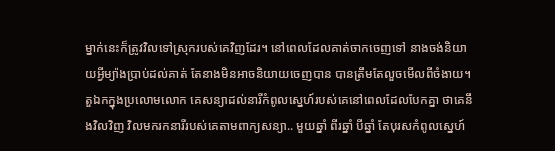ម្នាក់នេះក៏ត្រូវវិលទៅស្រុករបស់គេវិញដែរ។ នៅពេលដែលគាត់ចាកចេញទៅ នាងចង់និយាយអ្វីម្យ៉ាងប្រាប់ដល់គាត់ តែនាងមិនអាចនិយាយចេញបាន បានត្រឹមតែលួចមើលពីចំងាយ។ តួឯកក្នុងប្រលោមលោក គេសន្យាដល់នារីកំពូលស្នេហ៍របស់គេនៅពេលដែលបែកគ្នា ថាគេនឹងវិលវិញ វិលមករកនារីរបស់គេតាមពាក្យសន្យា.. មួយឆ្នាំ ពីរឆ្នាំ បីឆ្នាំ តែបុរសកំពូលស្នេហ៍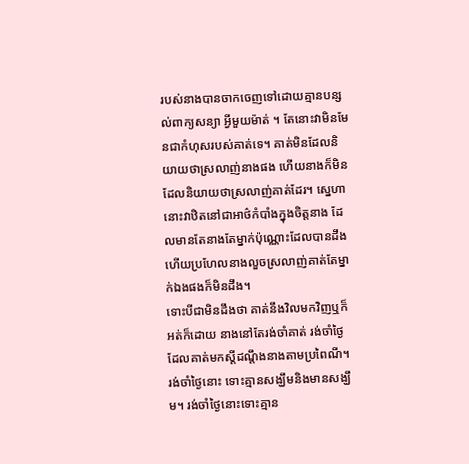របស់នាងបានចាកចេញទៅដោយគ្មានបន្សល់ពាក្យសន្យា អ្វីមួយម៉ាត់ ។ តែនោះវាមិនមែនជាកំហុសរបស់គាត់ទេ។ គាត់មិនដែលនិយាយថាស្រលាញ់នាងផង ហើយនាងក៏មិនដែលនិយាយថាស្រលាញ់គាត់ដែរ។ ស្នេហានោះវាឋិតនៅជាអាថ៌កំបាំងក្នុងចិត្តនាង ដែលមានតែនាងតែម្នាក់ប៉ុណ្ណោះដែលបានដឹង ហើយប្រហែលនាងលួចស្រលាញ់គាត់តែម្នាក់ឯងផងក៏មិនដឹង។
ទោះបីជាមិនដឹងថា គាត់នឹងវិលមកវិញឬក៏អត់ក៏ដោយ នាងនៅតែរង់ចាំគាត់ រង់ចាំថ្ងៃដែលគាត់មកស្ដីដណ្ដឹងនាងតាមប្រពៃណី។ រង់ចាំថ្ងៃនោះ ទោះគ្មានសង្ឃឹមនិងមានសង្ឃឹម។ រង់ចាំថ្ងៃនោះទោះគ្មាន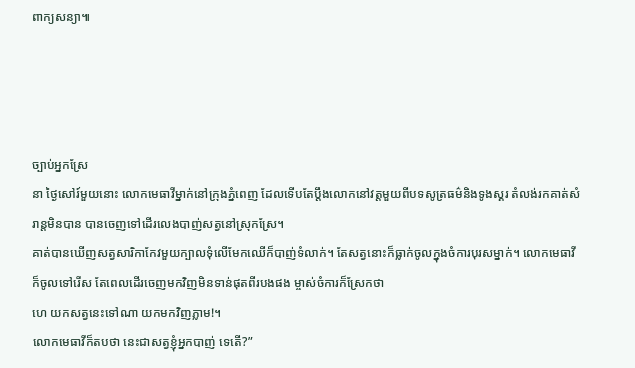ពាក្យសន្យា៕




ច្បាប់អ្នកស្រែ
នា ថ្ងៃសៅរ៍មួយនោះ លោកមេធាវីម្នាក់នៅក្រុងភ្នំពេញ ដែលទើបតែប្តឹងលោកនៅវត្តមួយពីបទសូត្រធម៌និងទូងស្គរ តំលង់រកគាត់សំរាន្តមិនបាន បានចេញទៅដើរលេងបាញ់សត្វនៅស្រុកស្រែ។
គាត់បានឃើញសត្វសារិកាកែវមួយក្បាលទុំលើមែកឈើក៏បាញ់ទំលាក់។ តែសត្វនោះក៏ធ្លាក់ចូលក្នុងចំការបុរសម្នាក់។ លោកមេធាវីក៏ចូលទៅរើស តែពេលដើរចេញមកវិញមិនទាន់ផុតពីរបងផង ម្ចាស់ចំការក៏ស្រែកថា
ហេ យកសត្វនេះទៅណា យកមកវិញភ្លាម!។
លោកមេធាវីក៏តបថា នេះជាសត្វខ្ញុំអ្នកបាញ់ ទេតើ?”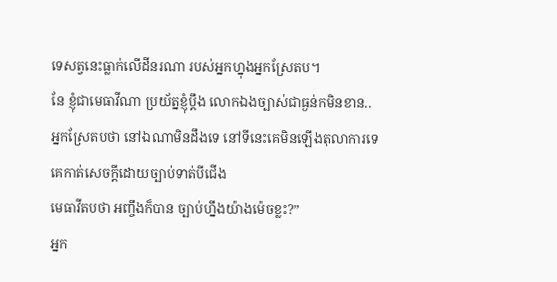ទេសត្វនេះធ្លាក់លើដីនរណា របស់អ្នកហ្នុងអ្នកស្រែតប។
នែ ខ្ញុំជាមេធាវីណា ប្រយ័ត្នខ្ញុំប្តឹង លោកឯងច្បាស់ជាធ្ងន់កមិនខាន..
អ្នកស្រែតបថា នៅឯណាមិនដឹងទេ នៅទីនេះគេមិនឡើងតុលាការទេ គេកាត់សេចក្តីដោយច្បាប់ទាត់បីជើង
មេធាវីតបថា អញ្ចឹងក៏បាន ច្បាប់ហ្នឹងយ៉ាងម៉េចខ្លះ?”
អ្នក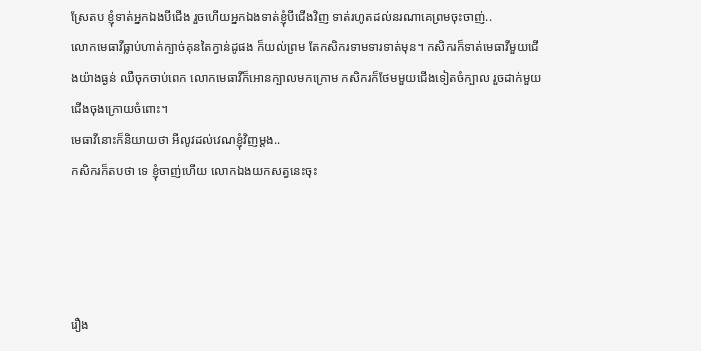ស្រែតប ខ្ញុំទាត់អ្នកឯងបីជើង រួចហើយអ្នកឯងទាត់ខ្ញុំបីជើងវិញ ទាត់រហូតដល់នរណាគេព្រមចុះចាញ់..
លោកមេធាវីធ្លាប់ហាត់ក្បាច់គុនតៃក្វាន់ដូផង ក៏យល់ព្រម តែកសិករទាមទារទាត់មុន។ កសិករក៏ទាត់មេធាវីមួយជើងយ៉ាងធ្ងន់ ឈឺចុកចាប់ពេក លោកមេធាវីក៏អោនក្បាលមកក្រោម កសិករក៏ថែមមួយជើងទៀតចំក្បាល រួចដាក់មួយជើងចុងក្រោយចំពោះ។
មេធាវីនោះក៏និយាយថា អីលូវដល់វេណខ្ញុំវិញម្តង..
កសិករក៏តបថា ទេ ខ្ញុំចាញ់ហើយ លោកឯងយកសត្វនេះចុះ




រឿង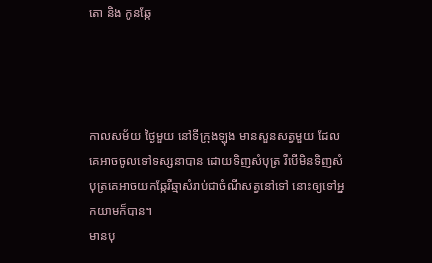តោ និង កូនឆ្កែ




កាលសម័យ ថ្ងៃមួយ នៅទីក្រុងឡុង មានសួនសត្វមួយ ដែលគេអាចចូលទៅទស្សនាបាន ដោយទិញសំបុត្រ រឺបើមិនទិញសំបុត្រគេអាចយកឆ្កែរឺឆ្មាសំរាប់ជាចំណីសត្វនៅទៅ នោះឲ្យទៅអ្នកយាមក៏បាន។
មានបុ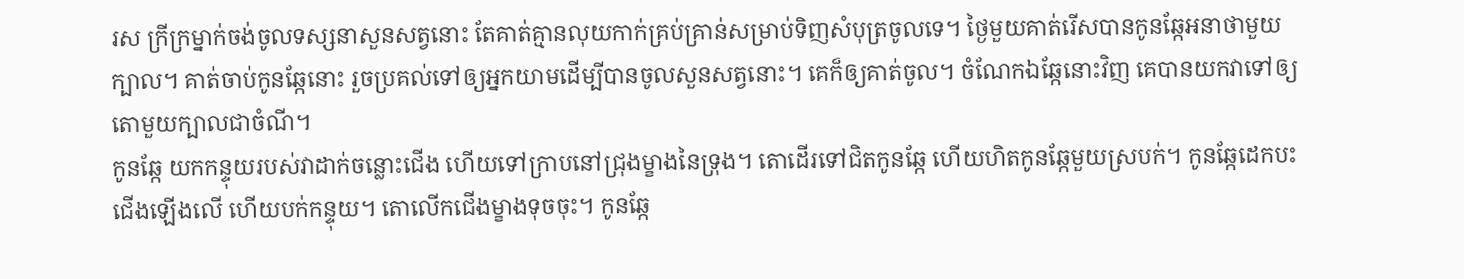រស ក្រីក្រម្នាក់ចង់ចូលទស្សនាសួនសត្វនោះ តែគាត់គ្មានលុយកាក់គ្រប់គ្រាន់សម្រាប់ទិញសំបុត្រចូលទេ។ ថ្ងៃមួយគាត់រើសបានកូនឆ្កែអនាថាមួយក្បាល។ គាត់ចាប់កូនឆ្កែនោះ រួចប្រគល់ទៅឲ្យអ្នកយាមដើម្បីបានចូលសួនសត្វនោះ។ គេក៏ឲ្យគាត់ចូល។ ចំណែកឯឆ្កែនោះវិញ គេបានយកវាទៅឲ្យតោមួយក្បាលជាចំណី។
កូនឆ្កែ យកកន្ទុយរបស់វាដាក់ចន្លោះជើង ហើយទៅក្រាបនៅជ្រុងម្ខាងនៃទ្រុង។ តោដើរទៅជិតកូនឆ្កែ ហើយហិតកូនឆ្កែមួយស្របក់។ កូនឆ្កែដេកបះជើងឡើងលើ ហើយបក់កន្ទុយ។ តោលើកជើងម្ខាងទុចចុះ។ កូនឆ្កែ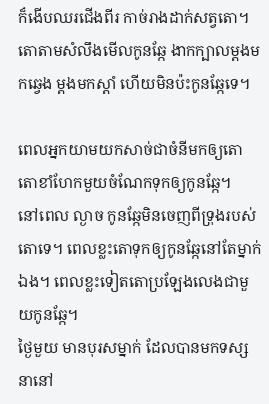ក៏ងើបឈរជើងពីរ កាច់រាងដាក់សត្វតោ។ តោតាមសំលឹងមើលកូនឆ្កែ ងាកក្បាលម្តងមកឆ្វេង ម្តងមកស្តាំ ហើយមិនប៉ះកូនឆ្កែទេ។

ពេលអ្នកយាមយកសាច់ជាចំនីមកឲ្យតោ តោខាំហែកមួយចំណែកទុកឲ្យកូនឆ្កែ។
នៅពេល ល្ងាច កូនឆ្កែមិនចេញពីទ្រុងរបស់តោទេ។ ពេលខ្លះតោទុកឲ្យកូនឆ្កែនៅតែម្នាក់ឯង។ ពេលខ្លះទៀតតោប្រឡែងលេងជាមួយកូនឆ្កែ។
ថ្ងៃមួយ មានបុរសម្នាក់ ដែលបានមកទស្សនានៅ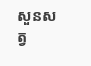សួនសត្វ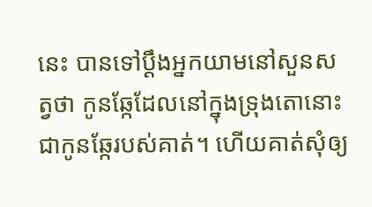នេះ បានទៅប្តឹងអ្នកយាមនៅសួនសត្វថា កូនឆ្កែដែលនៅក្នុងទ្រុងតោនោះ ជាកូនឆ្កែរបស់គាត់។ ហើយគាត់សុំឲ្យ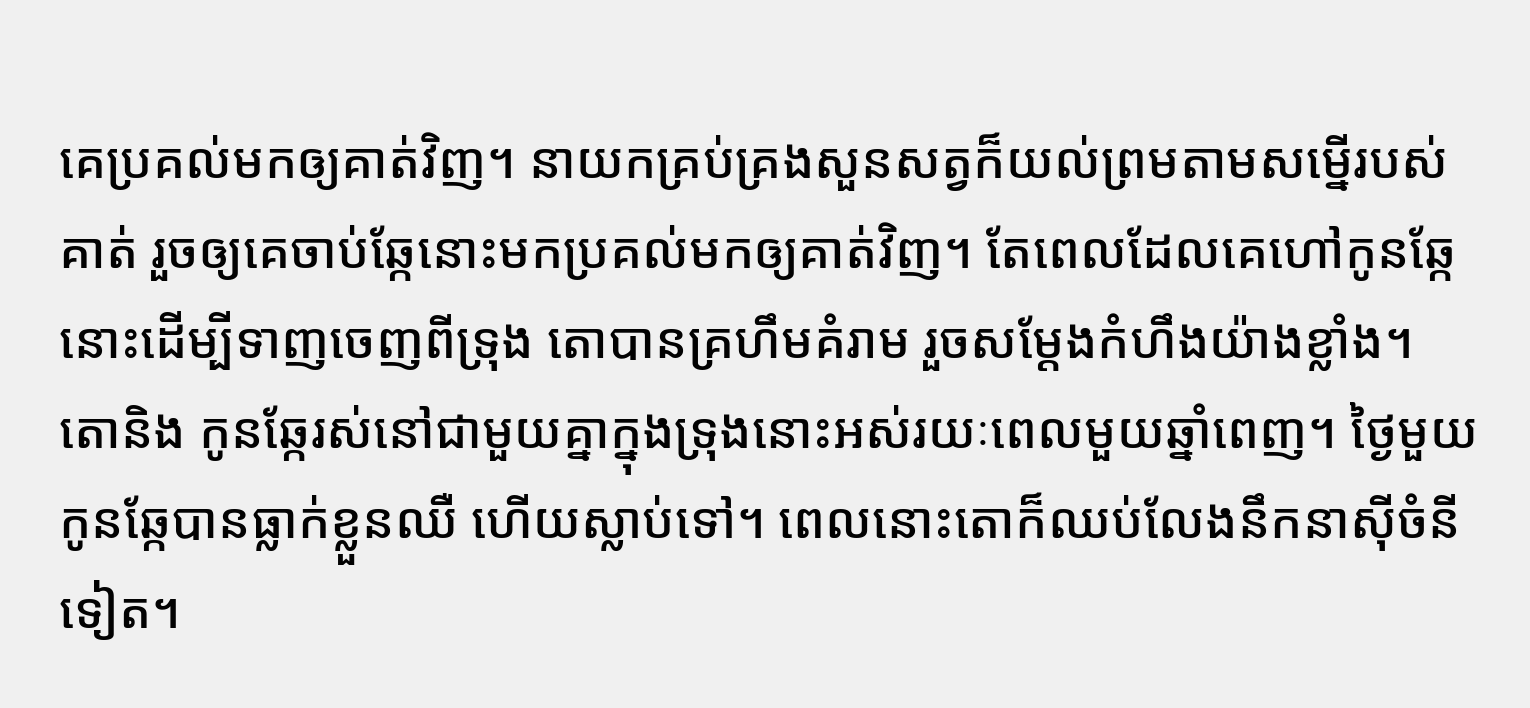គេប្រគល់មកឲ្យគាត់វិញ។ នាយកគ្រប់គ្រងសួនសត្វក៏យល់ព្រមតាមសម្នើរបស់គាត់ រួចឲ្យគេចាប់ឆ្កែនោះមកប្រគល់មកឲ្យគាត់វិញ។ តែពេលដែលគេហៅកូនឆ្កែនោះដើម្បីទាញចេញពីទ្រុង តោបានគ្រហឹមគំរាម រួចសម្តែងកំហឹងយ៉ាងខ្លាំង។
តោនិង កូនឆ្កែរស់នៅជាមួយគ្នាក្នុងទ្រុងនោះអស់រយៈពេលមួយឆ្នាំពេញ។ ថ្ងៃមួយកូនឆ្កែបានធ្លាក់ខ្លួនឈឺ ហើយស្លាប់ទៅ។ ពេលនោះតោក៏ឈប់លែងនឹកនាស៊ីចំនីទៀត។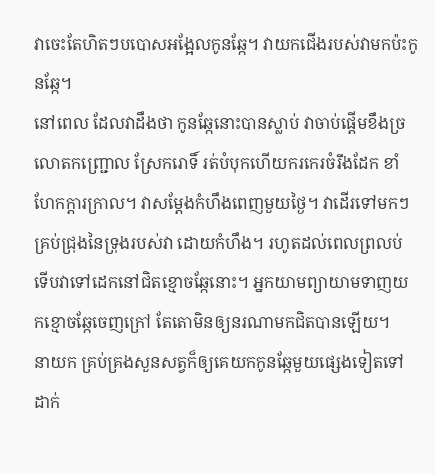វាចេះតែហិតៗបបោសអង្អែលកូនឆ្កែ។ វាយកជើងរបស់វាមកប៉ះកូនឆ្កែ។
នៅពេល ដែលវាដឹងថា កូនឆ្កែនោះបានស្លាប់ វាចាប់ផ្តើមខឹងច្រលោតកញ្ជ្រោល ស្រែករោទិ៍ រត់បំបុកហើយករកេរចំរឹងដែក ខាំហែកក្តារក្រាល។ វាសម្តែងកំហឹងពេញមួយថ្ងៃ។ វាដើរទៅមកៗគ្រប់ជ្រុងនៃទ្រុងរបស់វា ដោយកំហឹង។ រហូតដល់ពេលព្រលប់ ទើបវាទៅដេកនៅជិតខ្មោចឆ្កែនោះ។ អ្នកយាមព្យាយាមទាញយកខ្មោចឆ្កែចេញក្រៅ តែតោមិនឲ្យនរណាមកជិតបានឡើយ។
នាយក គ្រប់គ្រងសួនសត្វក៏ឲ្យគេយកកូនឆ្កែមួយផ្សេងទៀតទៅដាក់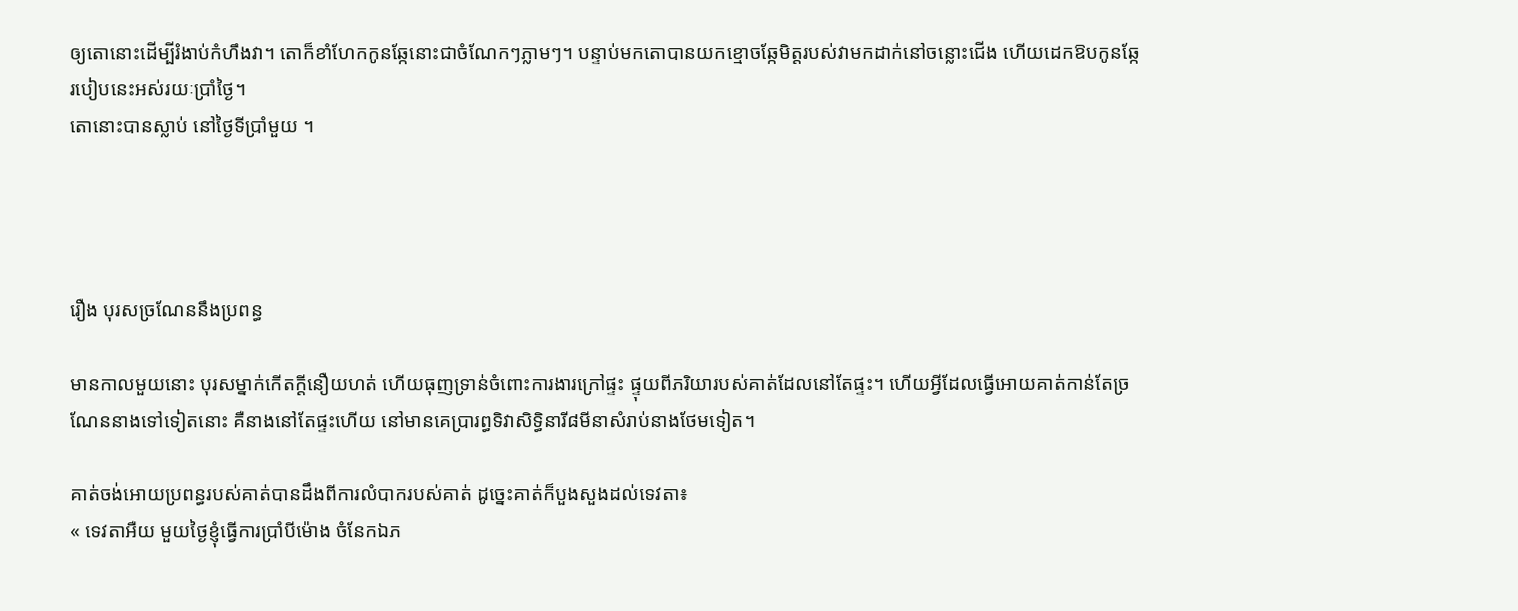ឲ្យតោនោះដើម្បីរំងាប់កំហឹងវា។ តោក៏ខាំហែកកូនឆ្កែនោះជាចំណែកៗភ្លាមៗ។ បន្ទាប់មកតោបានយកខ្មោចឆ្កែមិត្តរបស់វាមកដាក់នៅចន្លោះជើង ហើយដេកឱបកូនឆ្កែរបៀបនេះអស់រយៈប្រាំថ្ងៃ។
តោនោះបានស្លាប់ នៅថ្ងៃទីប្រាំមួយ ។




រឿង បុរសច្រណែននឹងប្រពន្ធ

មានកាលមួយនោះ បុរសម្នាក់កើតក្ដីនឿយហត់ ហើយធុញទ្រាន់ចំពោះការងារក្រៅផ្ទះ ផ្ទុយពីភរិយារបស់គាត់ដែលនៅតែផ្ទះ។ ហើយអ្វីដែលធ្វើអោយគាត់កាន់តែច្រណែននាងទៅទៀតនោះ គឺនាងនៅតែផ្ទះហើយ នៅមានគេប្រារព្ធទិវាសិទ្ធិនារី៨មីនាសំរាប់នាងថែមទៀត។

គាត់ចង់អោយប្រពន្ធរបស់គាត់បានដឹងពីការលំបាករបស់គាត់ ដូច្នេះគាត់ក៏បួងសួងដល់ទេវតា៖
« ទេវតាអឺយ មួយថ្ងៃខ្ញុំធ្វើការប្រាំបីម៉ោង ចំនែកឯភ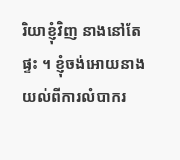រិយាខ្ញុំវិញ នាងនៅតែផ្ទះ ។ ខ្ញុំចង់អោយនាងយល់ពីការលំបាករ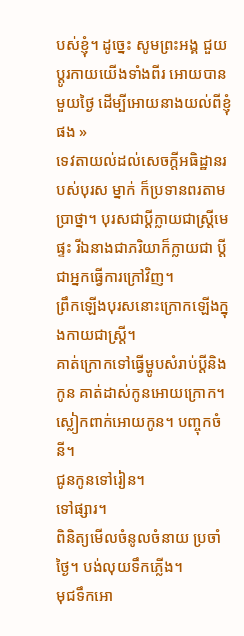បស់ខ្ញុំ។ ដូច្នេះ សូមព្រះអង្គ ជួយប្ដូរកាយយើងទាំងពីរ អោយបានមួយថ្ងៃ ដើម្បីអោយនាងយល់ពីខ្ញុំផង »
ទេវតាយល់ដល់សេចក្ដីអធិដ្ឋានរបស់បុរស ម្នាក់ ក៏ប្រទានពរតាមប្រាថ្នា។ បុរសជាប្ដីក្លាយជាស្ត្រីមេផ្ទះ រីឯនាងជាភរិយាក៏ក្លាយជា ប្ដីជាអ្នកធ្វើការក្រៅវិញ។
ព្រឹកឡើងបុរសនោះក្រោកឡើងក្នុងកាយជាស្ត្រី។
គាត់ក្រោកទៅធ្វើម្ហូបសំរាប់ប្ដីនិងកូន គាត់ដាស់កូនអោយក្រោក។
ស្លៀកពាក់អោយកូន។ បញ្ចុកចំនី។
ជូនកូនទៅរៀន។
ទៅផ្សារ។
ពិនិត្យមើលចំនូលចំនាយ ប្រចាំថ្ងៃ។ បង់លុយទឹកភ្លើង។
មុជទឹកអោ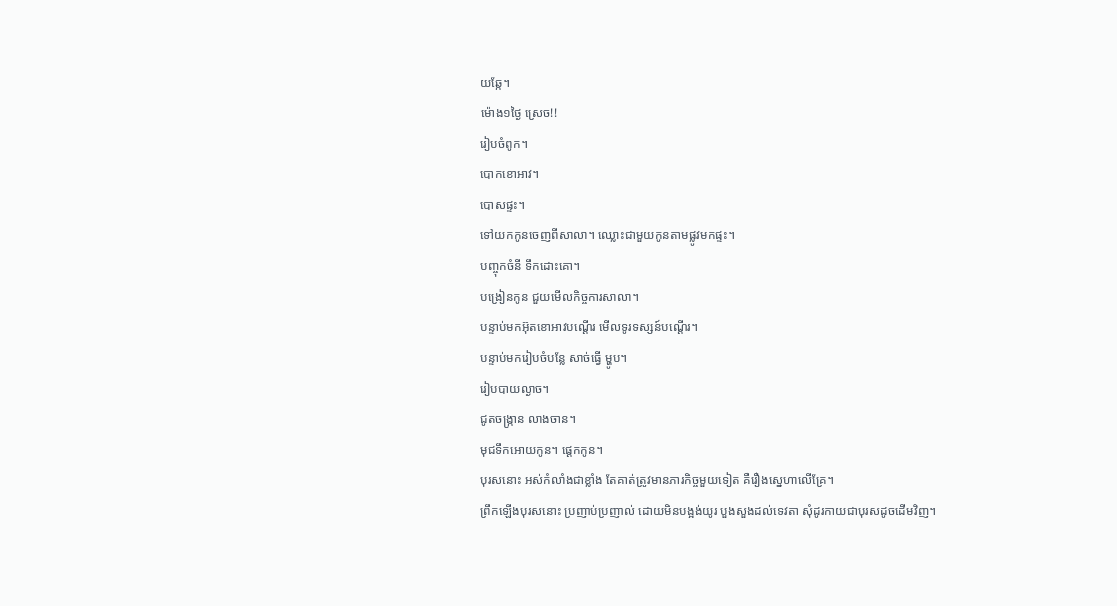យឆ្កែ។
ម៉ោង១ថ្ងៃ ស្រេច!!
រៀបចំពូក។
បោកខោអាវ។
បោសផ្ទះ។
ទៅយកកូនចេញពីសាលា។ ឈ្លោះជាមួយកូនតាមផ្លូវមកផ្ទះ។
បញ្ចុកចំនី ទឹកដោះគោ។
បង្រៀនកូន ជួយមើលកិច្ចការសាលា។
បន្ទាប់មកអ៊ុតខោអាវបណ្ដើរ មើលទូរទស្សន៍បណ្ដើរ។
បន្ទាប់មករៀបចំបន្លែ សាច់ធ្វើ ម្ហូប។
រៀបបាយល្ងាច។
ជូតចង្ក្រាន លាងចាន។
មុជទឹកអោយកូន។ ផ្ដេកកូន។
បុរសនោះ អស់កំលាំងជាខ្លាំង តែគាត់ត្រូវមានភារកិច្ចមួយទៀត គឺរឿងស្នេហាលើគ្រែ។
ព្រឹកឡើងបុរសនោះ ប្រញាប់ប្រញាល់ ដោយមិនបង្អង់យូរ បួងសួងដល់ទេវតា សុំដូរកាយជាបុរសដូចដើមវិញ។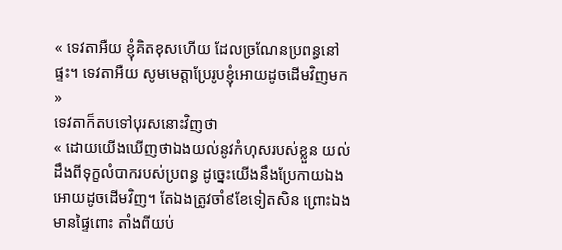« ទេវតាអឺយ ខ្ញុំគិតខុសហើយ ដែលច្រណែនប្រពន្ធនៅផ្ទះ។ ទេវតាអឺយ សូមមេត្តាប្រែរូបខ្ញុំអោយដូចដើមវិញមក »
ទេវតាក៏តបទៅបុរសនោះវិញថា
« ដោយយើងឃើញថាឯងយល់នូវកំហុសរបស់ខ្លួន យល់ដឹងពីទុក្ខលំបាករបស់ប្រពន្ធ ដូច្នេះយើងនឹងប្រែកាយឯងអោយដូចដើមវិញ។ តែឯងត្រូវចាំ៩ខែទៀតសិន ព្រោះឯងមានផ្ទៃពោះ តាំងពីយប់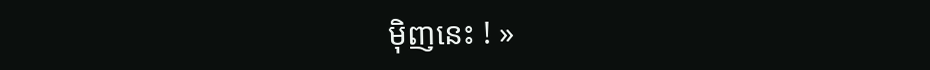ម៉ិញនេះ ! »